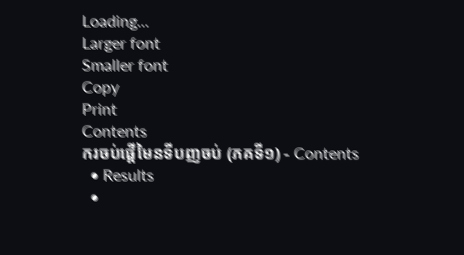Loading...
Larger font
Smaller font
Copy
Print
Contents
ករចប់ផ្តើមៃនទីបញចប់ (ភគទី១) - Contents
  • Results
  •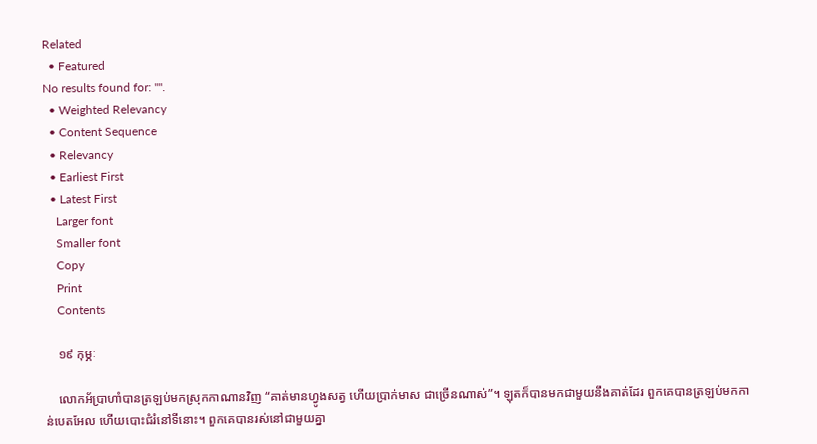Related
  • Featured
No results found for: "".
  • Weighted Relevancy
  • Content Sequence
  • Relevancy
  • Earliest First
  • Latest First
    Larger font
    Smaller font
    Copy
    Print
    Contents

    ១៩ កុម្ភៈ

    លោកអ័ប្រាហាំបានត្រឡប់មកស្រុកកាណានវិញ “គាត់មានហ្វូងសត្វ ហើយប្រាក់មាស ជាច្រើនណាស់”។ ឡុតក៏បានមកជាមួយនឹងគាត់ដែរ ពួកគេបានត្រឡប់មកកាន់បេតអែល ហើយបោះជំរំនៅទីនោះ។ ពួកគេបានរស់នៅជាមួយគ្នា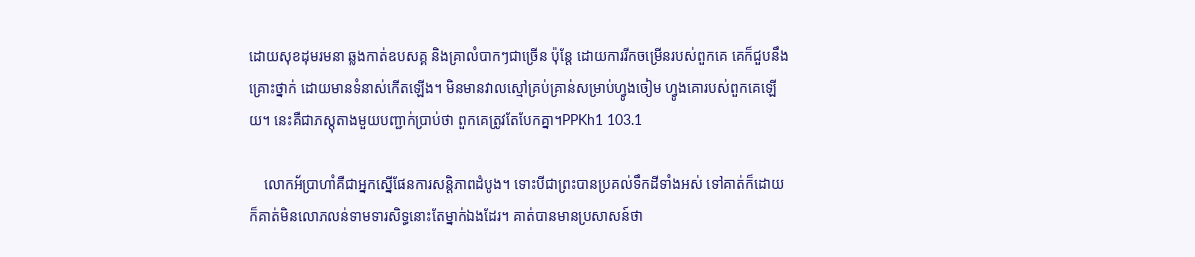ដោយសុខដុមរមនា ឆ្លងកាត់ឧបសគ្គ និងគ្រាលំបាកៗជាច្រើន ប៉ុន្តែ ដោយការរីកចម្រើនរបស់ពួកគេ គេក៏ជួបនឹងគ្រោះថ្នាក់ ដោយមានទំនាស់កើតឡើង។ មិនមានវាលស្មៅគ្រប់គ្រាន់សម្រាប់ហ្វូងចៀម ហ្វូងគោរបស់ពួកគេឡើយ។ នេះគឺជាភស្តុតាងមួយបញ្ជាក់ប្រាប់ថា ពួកគេត្រូវតែបែកគ្នា។PPKh1 103.1

    លោកអ័ប្រាហាំគឺជាអ្នកស្នើផែនការសន្តិភាពដំបូង។ ទោះបីជាព្រះបានប្រគល់ទឹកដីទាំងអស់ ទៅគាត់ក៏ដោយ ក៏គាត់មិនលោភលន់ទាមទារសិទ្ធនោះតែម្នាក់ឯងដែរ។ គាត់បានមានប្រសាសន៍ថា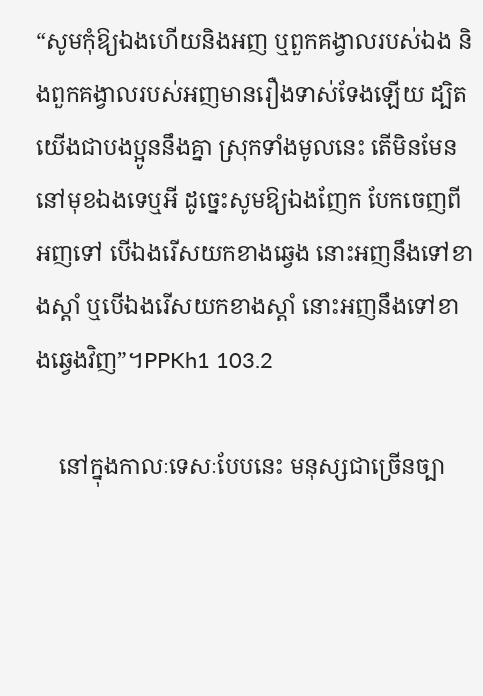“សូមកុំឱ្យឯងហើយនិងអញ ឬពួកគង្វាលរបស់ឯង និងពួកគង្វាលរបស់អញមានរឿងទាស់ទែងឡើយ ដ្បិតយើងជាបងប្អូននឹងគ្នា ស្រុកទាំងមូលនេះ តើមិនមែននៅមុខឯងទេឬអី ដូច្នេះសូមឱ្យឯងញែក បែកចេញពីអញទៅ បើឯងរើសយកខាងឆ្វេង នោះអញនឹងទៅខាងស្តាំ ឬបើឯងរើសយកខាងស្តាំ នោះអញនឹងទៅខាងឆ្វេងវិញ”។PPKh1 103.2

    នៅក្នុងកាលៈទេសៈបែបនេះ មនុស្សជាច្រើនច្បា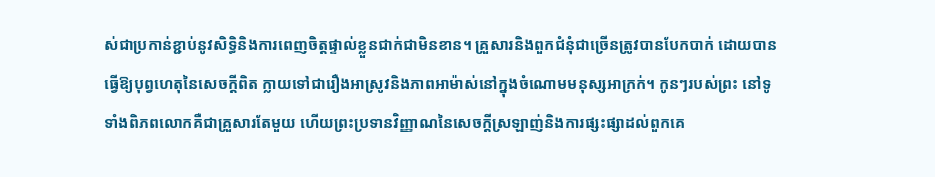ស់ជាប្រកាន់ខ្ជាប់នូវសិទ្ធិនិងការពេញចិត្តផ្ទាល់ខ្លួនជាក់ជាមិនខាន។ គ្រួសារនិងពួកជំនុំជាច្រើនត្រូវបានបែកបាក់ ដោយបានធ្វើឱ្យបុព្វហេតុនៃសេចក្តីពិត ក្លាយទៅជារឿងអាស្រូវនិងភាពអាម៉ាស់នៅក្នុងចំណោមមនុស្សអាក្រក់។ កូនៗរបស់ព្រះ នៅទូទាំងពិភពលោកគឺជាគ្រួសារតែមួយ ហើយព្រះប្រទានវិញ្ញាណនៃសេចក្តីស្រឡាញ់និងការផ្សះផ្សាដល់ពួកគេ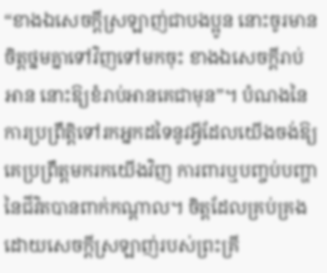“ខាងឯសេចក្តីស្រឡាញ់ជាបងប្អូន នោះចូរមានចិត្តថ្នមគ្នាទៅវិញទៅមកចុះ ខាងឯសេចក្តីរាប់អាន នោះឱ្យខំរាប់អានគេជាមុន”។ បំណងនៃការប្រព្រឹត្តិទៅរកអ្នកដទៃនូវអ្វីដែលយើងចង់ឱ្យគេប្រព្រឹត្តមករកយើងវិញ ការពារឬបញ្ចប់បញ្ហានៃជីវិតបានពាក់កណ្តាល។ ចិត្តដែលគ្រប់គ្រងដោយសេចក្តីស្រឡាញ់របស់ព្រះគ្រី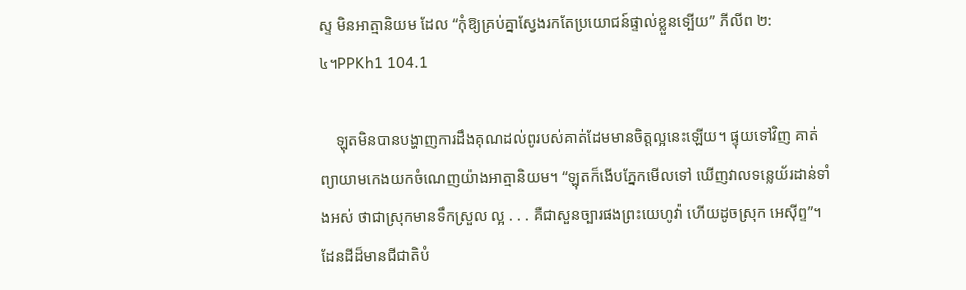ស្ទ មិនអាត្មានិយម ដែល “កុំឱ្យគ្រប់គ្នាស្វែងរកតែប្រយោជន៍ផ្ទាល់ខ្លួនទ្បើយ” ភីលីព ២:៤។PPKh1 104.1

    ឡុតមិនបានបង្ហាញការដឹងគុណដល់ពូរបស់គាត់ដែមមានចិត្តល្អនេះឡើយ។ ផ្ទុយទៅវិញ គាត់ព្យាយាមកេងយកចំណេញយ៉ាងអាត្មានិយម។ “ឡុតក៏ងើបភ្នែកមើលទៅ ឃើញវាលទន្លេយ័រដាន់ទាំងអស់ ថាជាស្រុកមានទឹកស្រួល ល្អ . . . គឺជាសួនច្បារផងព្រះយេហូវ៉ា ហើយដូចស្រុក អេស៊ីព្ទ”។ ដែនដីដ៏មានជីជាតិបំ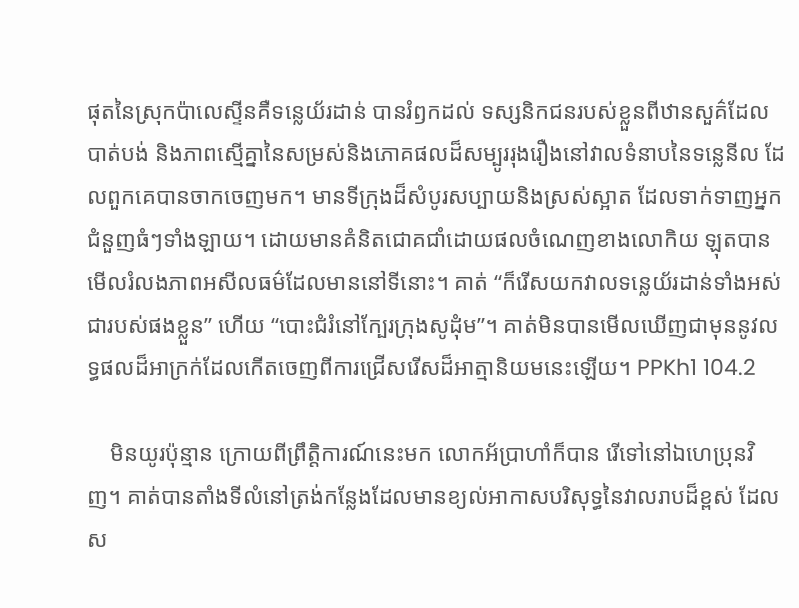ផុតនៃស្រុកប៉ាលេស្ទីនគឺទន្លេយ័រដាន់ បានរំឭកដល់ ទស្សនិកជនរបស់ខ្លួនពីឋានសួគ៌ដែលបាត់បង់ និងភាពស្មើគ្នានៃសម្រស់និងភោគផលដ៏សម្បូររុងរឿងនៅវាលទំនាបនៃទន្លេនីល ដែលពួកគេបានចាកចេញមក។ មានទីក្រុងដ៏សំបូរសប្បាយនិងស្រស់ស្អាត ដែលទាក់ទាញអ្នកជំនួញធំៗទាំងឡាយ។ ដោយមានគំនិតជោគជាំដោយផលចំណេញខាងលោកិយ ឡុតបានមើលរំលងភាពអសីលធម៌ដែលមាននៅទីនោះ។ គាត់ “ក៏រើសយកវាលទន្លេយ័រដាន់ទាំងអស់ជារបស់ផងខ្លួន” ហើយ “បោះជំរំនៅក្បែរក្រុងសូដុំម”។ គាត់មិនបានមើលឃើញជាមុននូវលទ្ធផលដ៏អាក្រក់ដែលកើតចេញពីការជ្រើសរើសដ៏អាត្មានិយមនេះឡើយ។ PPKh1 104.2

    មិនយូរប៉ុន្មាន ក្រោយពីព្រឹត្តិការណ៍នេះមក លោកអ័ប្រាហាំក៏បាន រើទៅនៅឯហេប្រុនវិញ។ គាត់បានតាំងទីលំនៅត្រង់កន្លែងដែលមានខ្យល់អាកាសបរិសុទ្ធនៃវាលរាបដ៏ខ្ពស់ ដែលស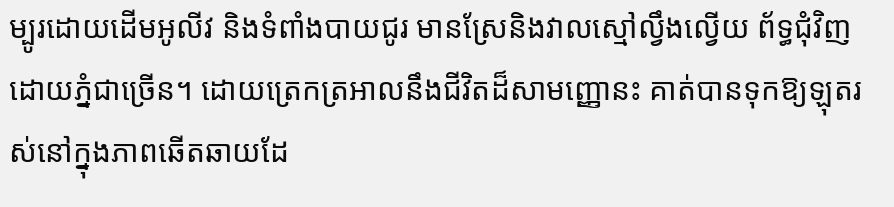ម្បូរដោយដើមអូលីវ និងទំពាំងបាយជូរ មានស្រែនិងវាលស្មៅល្វឹងល្វើយ ព័ទ្ធជុំវិញដោយភ្នំជាច្រើន។ ដោយត្រេកត្រអាលនឹងជីវិតដ៏សាមញ្ញោនះ គាត់បានទុកឱ្យឡុតរស់នៅក្នុងភាពឆើតឆាយដែ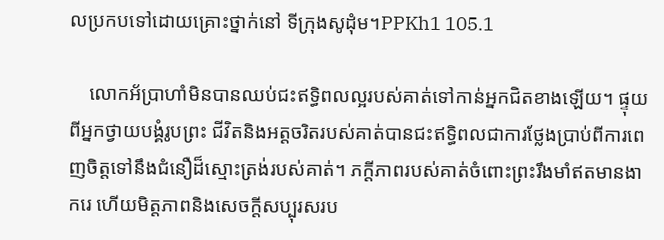លប្រកបទៅដោយគ្រោះថ្នាក់នៅ ទីក្រុងសូដុំម។PPKh1 105.1

    លោកអ័ប្រាហាំមិនបានឈប់ជះឥទ្ធិពលល្អរបស់គាត់ទៅកាន់អ្នកជិតខាងឡើយ។ ផ្ទុយពីអ្នកថ្វាយបង្គំរូបព្រះ ជីវិតនិងអត្តចរិតរបស់គាត់បានជះឥទ្ធិពលជាការថ្លែងប្រាប់ពីការពេញចិត្តទៅនឹងជំនឿដ៏ស្មោះត្រង់របស់គាត់។ ភក្តីភាពរបស់គាត់ចំពោះព្រះរឹងមាំឥតមានងាករេ ហើយមិត្តភាពនិងសេចក្តីសប្បុរសរប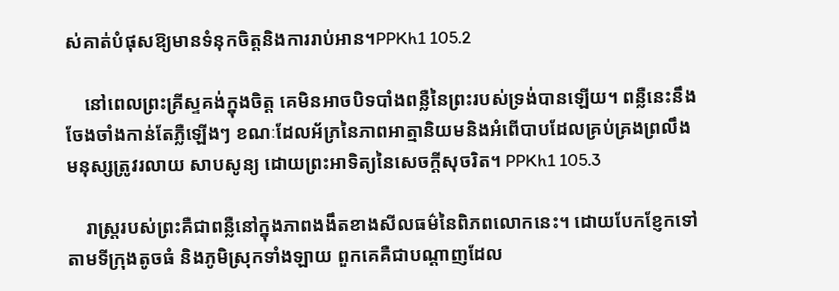ស់គាត់បំផុសឱ្យមានទំនុកចិត្តនិងការរាប់អាន។PPKh1 105.2

    នៅពេលព្រះគ្រីស្ទគង់ក្នុងចិត្ត គេមិនអាចបិទបាំងពន្លឺនៃព្រះរបស់ទ្រង់បានឡើយ។ ពន្លឺនេះនឹងចែងចាំងកាន់តែភ្លឺឡើងៗ ខណៈដែលអ័ភ្រនៃភាពអាត្មានិយមនិងអំពើបាបដែលគ្រប់គ្រងព្រលឹងមនុស្សត្រូវរលាយ សាបសូន្យ ដោយព្រះអាទិត្យនៃសេចក្តីសុចរិត។ PPKh1 105.3

    រាស្ត្ររបស់ព្រះគឺជាពន្លឺនៅក្នុងភាពងងឹតខាងសីលធម៌នៃពិភពលោកនេះ។ ដោយបែកខ្ញែកទៅតាមទីក្រុងតូចធំ និងភូមិស្រុកទាំងឡាយ ពួកគេគឺជាបណ្តាញដែល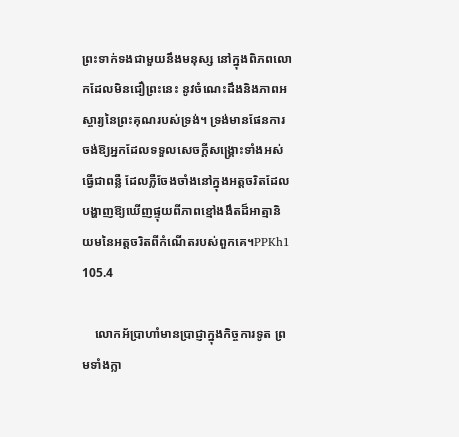ព្រះទាក់ទងជាមួយនឹងមនុស្ស នៅក្នុងពិភពលោកដែលមិនជឿព្រះនេះ នូវចំណេះដឹងនិងភាពអស្ចារ្យនៃព្រះគុណរបស់ទ្រង់។ ទ្រង់មានផែនការចង់ឱ្យអ្នកដែលទទួលសេចក្តីសង្គ្រោះទាំងអស់ធ្វើជាពន្លឺ ដែលភ្លឺចែងចាំងនៅក្នុងអត្តចរិតដែលបង្ហាញឱ្យឃើញផ្ទុយពីភាពខ្មៅងងឹតដ៏អាត្មានិយមនៃអត្តចរិតពីកំណើតរបស់ពួកគេ។PPKh1 105.4

    លោកអ័ប្រាហាំមានប្រាជ្ញាក្នុងកិច្ចការទូត ព្រមទាំងក្លា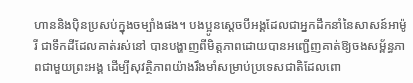ហាននិងប៉ិនប្រសប់ក្នុងចម្បាំងផង។ បងប្អូនស្តេចបីអង្គដែលជាអ្នកដឹកនាំនៃសាសន៍អាម៉ូរី ជាទឹកដីដែលគាត់រស់នៅ បានបង្ហាញពីមិត្តភាពដោយបានអញ្ជើញគាត់ឱ្យចងសម្ព័ន្ធភាពជាមួយព្រះអង្គ ដើម្បីសុវត្ថិភាពយ៉ាងរឹងមាំសម្រាប់ប្រទេសជាតិដែលពោ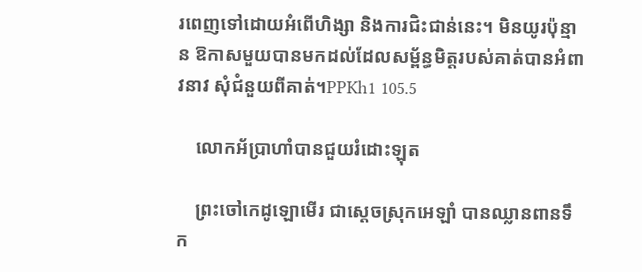រពេញទៅដោយអំពើហិង្សា និងការជិះជាន់នេះ។ មិនយូរប៉ុន្មាន ឱកាសមួយបានមកដល់ដែលសម្ព័ន្ធមិត្តរបស់គាត់បានអំពាវនាវ សុំជំនួយពីគាត់។PPKh1 105.5

    លោកអ័ប្រាហាំបានជួយរំដោះឡុត

    ព្រះចៅកេដូឡោមើរ ជាស្តេចស្រុកអេឡាំ បានឈ្លានពានទឹក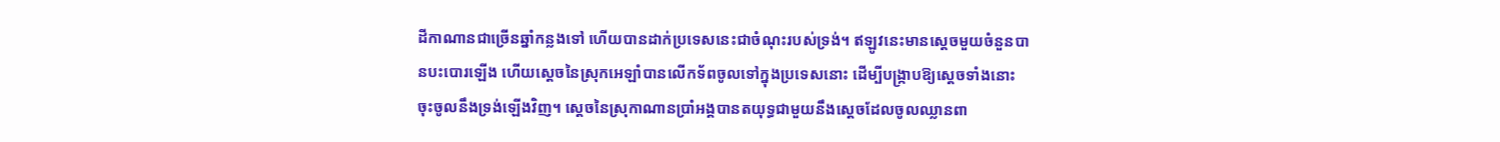ដីកាណានជាច្រើនឆ្នាំកន្លងទៅ ហើយបានដាក់ប្រទេសនេះជាចំណុះរបស់ទ្រង់។ ឥឡូវនេះមានស្តេចមួយចំនួនបានបះបោរឡើង ហើយស្តេចនៃស្រុកអេឡាំបានលើកទ័ពចូលទៅក្នុងប្រទេសនោះ ដើម្បីបង្ក្រាបឱ្យស្តេចទាំងនោះចុះចូលនឹងទ្រង់ឡើងវិញ។ ស្តេចនៃស្រុកាណានប្រាំអង្គបានតយុទ្ធជាមួយនឹងស្តេចដែលចូលឈ្លានពា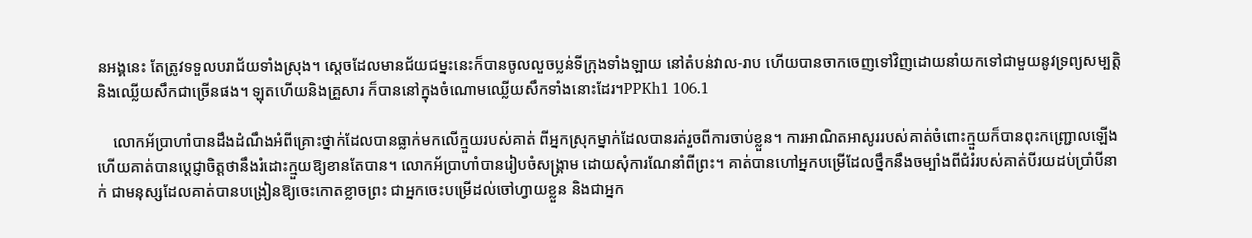នអង្គនេះ តែត្រូវទទួលបរាជ័យទាំងស្រុង។ ស្តេចដែលមានជ័យជម្នះនេះក៏បានចូលលួចប្លន់ទីក្រុងទាំងឡាយ នៅតំបន់វាល-រាប ហើយបានចាកចេញទៅវិញដោយនាំយកទៅជាមួយនូវទ្រព្យសម្បត្តិនិងឈ្លើយសឹកជាច្រើនផង។ ឡុតហើយនិងគ្រួសារ ក៏បាននៅក្នុងចំណោមឈ្លើយសឹកទាំងនោះដែរ។PPKh1 106.1

    លោកអ័ប្រាហាំបានដឹងដំណឹងអំពីគ្រោះថ្នាក់ដែលបានធ្លាក់មកលើក្មួយរបស់គាត់ ពីអ្នកស្រុកម្នាក់ដែលបានរត់រួចពីការចាប់ខ្លួន។ ការអាណិតអាសូររបស់គាត់ចំពោះក្មួយក៏បានពុះកញ្ជ្រោលឡើង ហើយគាត់បានប្តេជ្ញាចិត្តថានឹងរំដោះក្មួយឱ្យខានតែបាន។ លោកអ័ប្រាហាំបានរៀបចំសង្គ្រាម ដោយសុំការណែនាំពីព្រះ។ គាត់បានហៅអ្នកបម្រើដែលថ្នឹកនឹងចម្បាំងពីជំរំរបស់គាត់បីរយដប់ប្រាំបីនាក់ ជាមនុស្សដែលគាត់បានបង្រៀនឱ្យចេះកោតខ្លាចព្រះ ជាអ្នកចេះបម្រើដល់ចៅហ្វាយខ្លួន និងជាអ្នក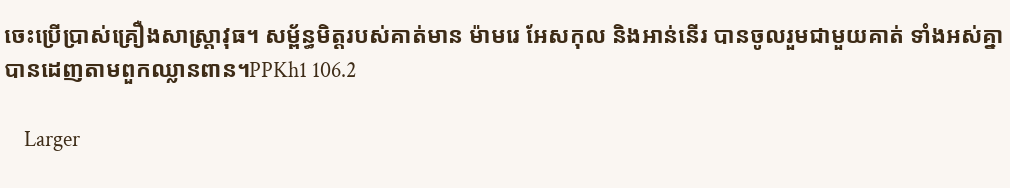ចេះប្រើប្រាស់គ្រឿងសាស្ត្រាវុធ។ សម្ព័ន្ធមិត្តរបស់គាត់មាន ម៉ាមរេ អែសកុល និងអាន់នើរ បានចូលរួមជាមួយគាត់ ទាំងអស់គ្នាបានដេញតាមពួកឈ្លានពាន។PPKh1 106.2

    Larger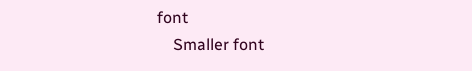font
    Smaller font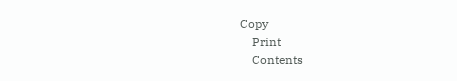Copy
    Print
    Contents